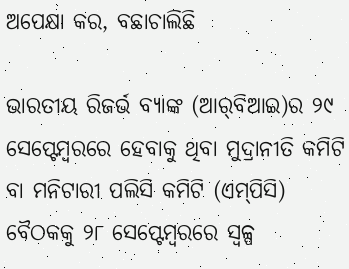ଅପେକ୍ଷା କର, ବଛାଚାଲିଛି

ଭାରତୀୟ ରିଜର୍ଭ ବ୍ୟାଙ୍କ (ଆର୍‌ବିଆଇ)ର ୨୯ ସେପ୍ଟେମ୍ବରରେ ହେବାକୁ ଥିବା ମୁଦ୍ରାନୀତି କମିଟି ବା ମନିଟାରୀ ପଲିସି କମିଟି (ଏମ୍‌ପିସି) ବୈଠକକୁ ୨୮ ସେପ୍ଟେମ୍ବରରେ ସ୍ବଳ୍ପ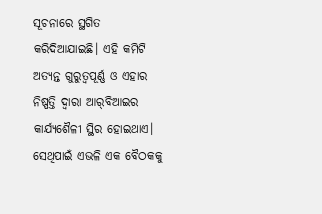ସୂଚନାରେ ସ୍ଥଗିତ କରିଦିଆଯାଇଛି। ଏହି କମିଟି ଅତ୍ୟନ୍ତ ଗୁରୁତ୍ୱପୂର୍ଣ୍ଣ ଓ ଏହାର ନିଷ୍ପତ୍ତି ଦ୍ୱାରା ଆର୍‌ବିଆଇର କାର୍ଯ୍ୟଶୈଳୀ ସ୍ଥିର ହୋଇଥାଏ। ସେଥିପାଇଁ ଏଭଳି ଏକ ବୈଠକକୁ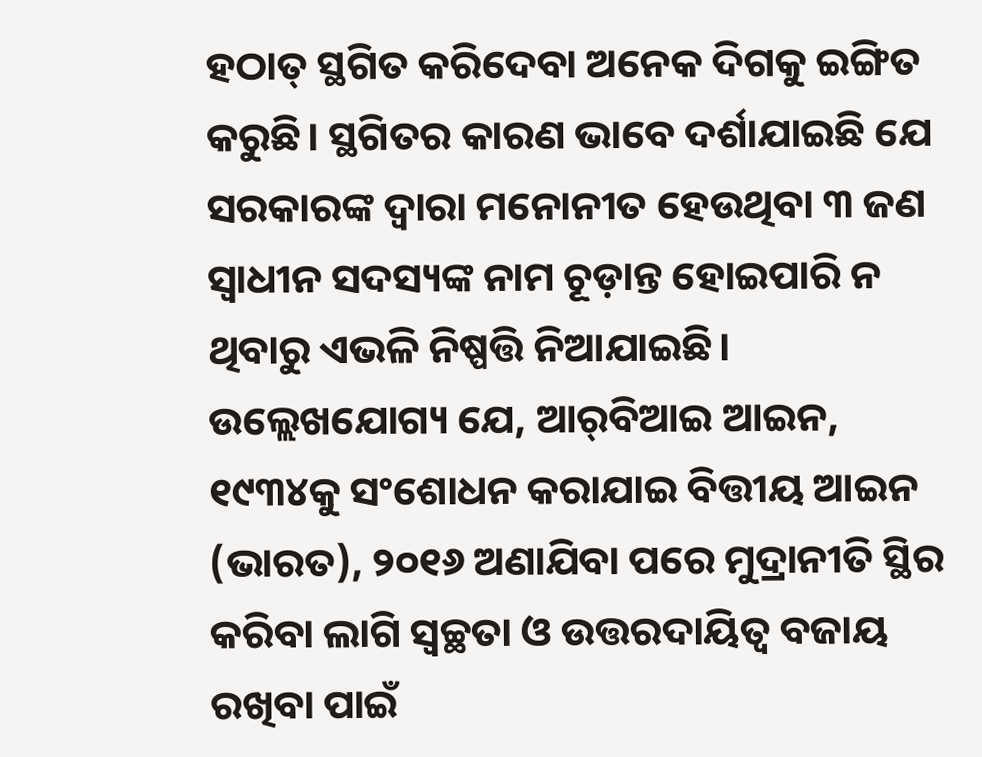ହଠାତ୍‌ ସ୍ଥଗିତ କରିଦେବା ଅନେକ ଦିଗକୁ ଇଙ୍ଗିତ କରୁଛି। ସ୍ଥଗିତର କାରଣ ଭାବେ ଦର୍ଶାଯାଇଛି ଯେ ସରକାରଙ୍କ ଦ୍ୱାରା ମନୋନୀତ ହେଉଥିବା ୩ ଜଣ ସ୍ବାଧୀନ ସଦସ୍ୟଙ୍କ ନାମ ଚୂଡ଼ାନ୍ତ ହୋଇପାରି ନ ଥିବାରୁ ଏଭଳି ନିଷ୍ପତ୍ତି ନିଆଯାଇଛି। ଉଲ୍ଲେଖଯୋଗ୍ୟ ଯେ, ଆର୍‌ବିଆଇ ଆଇନ, ୧୯୩୪କୁ ସଂଶୋଧନ କରାଯାଇ ବିତ୍ତୀୟ ଆଇନ (ଭାରତ), ୨୦୧୬ ଅଣାଯିବା ପରେ ମୁଦ୍ରାନୀତି ସ୍ଥିର କରିବା ଲାଗି ସ୍ବଚ୍ଛତା ଓ ଉତ୍ତରଦାୟିତ୍ୱ ବଜାୟ ରଖିବା ପାଇଁ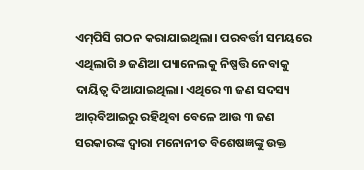ଏମ୍‌ପିସି ଗଠନ କରାଯାଇଥିଲା। ପରବର୍ତ୍ତୀ ସମୟରେ ଏଥିଲାଗି ୬ ଜଣିଆ ପ୍ୟାନେଲକୁ ନିଷ୍ପତ୍ତି ନେବାକୁ ଦାୟିତ୍ୱ ଦିଆଯାଇଥିଲା। ଏଥିରେ ୩ ଜଣ ସଦସ୍ୟ ଆର୍‌ବିଆଇରୁ ରହିଥିବା ବେଳେ ଆଉ ୩ ଜଣ ସରକାରଙ୍କ ଦ୍ୱାରା ମନୋନୀତ ବିଶେଷଜ୍ଞଙ୍କୁ ଉକ୍ତ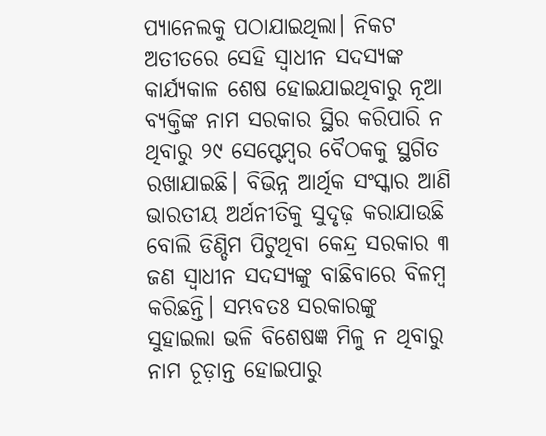ପ୍ୟାନେଲକୁ ପଠାଯାଇଥିଲା। ନିକଟ ଅତୀତରେ ସେହି ସ୍ବାଧୀନ ସଦସ୍ୟଙ୍କ କାର୍ଯ୍ୟକାଳ ଶେଷ ହୋଇଯାଇଥିବାରୁ ନୂଆ ବ୍ୟକ୍ତିଙ୍କ ନାମ ସରକାର ସ୍ଥିର କରିପାରି ନ ଥିବାରୁ ୨୯ ସେପ୍ଟେମ୍ବର ବୈଠକକୁ ସ୍ଥଗିତ ରଖାଯାଇଛି। ବିଭିନ୍ନ ଆର୍ଥିକ ସଂସ୍କାର ଆଣି ଭାରତୀୟ ଅର୍ଥନୀତିକୁ ସୁଦୃଢ଼ କରାଯାଉଛି ବୋଲି ଡିଣ୍ଡିମ ପିଟୁଥିବା କେନ୍ଦ୍ର ସରକାର ୩ ଜଣ ସ୍ବାଧୀନ ସଦସ୍ୟଙ୍କୁ ବାଛିବାରେ ବିଳମ୍ବ କରିଛନ୍ତି। ସମ୍ଭବତଃ ସରକାରଙ୍କୁ ସୁହାଇଲା ଭଳି ବିଶେଷଜ୍ଞ ମିଳୁ ନ ଥିବାରୁ ନାମ ଚୂଡ଼ାନ୍ତ ହୋଇପାରୁ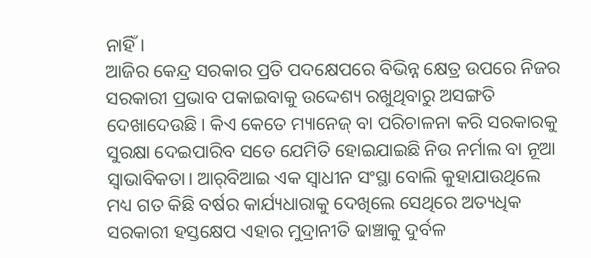ନାହିଁ।
ଆଜିର କେନ୍ଦ୍ର ସରକାର ପ୍ରତି ପଦକ୍ଷେପରେ ବିଭିନ୍ନ କ୍ଷେତ୍ର ଉପରେ ନିଜର ସରକାରୀ ପ୍ରଭାବ ପକାଇବାକୁ ଉଦ୍ଦେଶ୍ୟ ରଖୁଥିବାରୁ ଅସଙ୍ଗତି ଦେଖାଦେଉଛି। କିଏ କେତେ ମ୍ୟାନେଜ୍‌ ବା ପରିଚାଳନା କରି ସରକାରକୁ ସୁରକ୍ଷା ଦେଇପାରିବ ସତେ ଯେମିତି ହୋଇଯାଇଛି ନିଉ ନର୍ମାଲ ବା ନୂଆ ସ୍ବାଭାବିକତା। ଆର୍‌ବିଆଇ ଏକ ସ୍ବାଧୀନ ସଂସ୍ଥା ବୋଲି କୁହାଯାଉଥିଲେ ମଧ୍ୟ ଗତ କିଛି ବର୍ଷର କାର୍ଯ୍ୟଧାରାକୁ ଦେଖିଲେ ସେଥିରେ ଅତ୍ୟଧିକ ସରକାରୀ ହସ୍ତକ୍ଷେପ ଏହାର ମୁଦ୍ରାନୀତି ଢାଞ୍ଚାକୁ ଦୁର୍ବଳ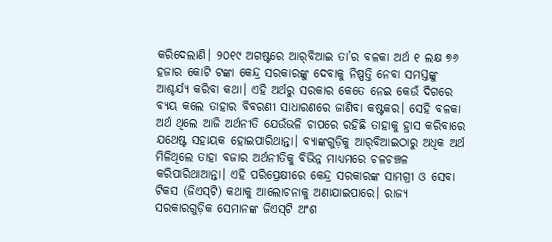କରିଦେଲାଣି। ୨୦୧୯ ଅଗଷ୍ଟରେ ଆର୍‌ବିଆଇ ତା’ର ବଳକା ଅର୍ଥ ୧ ଲକ୍ଷ ୭୬ ହଜାର କୋଟି ଟଙ୍କା କେନ୍ଦ୍ର ସରକାରଙ୍କୁ ଦେବାକୁ ନିଷ୍ପତ୍ତି ନେବା ସମସ୍ତଙ୍କୁ ଆଶ୍ଚର୍ଯ୍ୟ କରିବା କଥା। ଏହି ଅର୍ଥରୁ ସରକାର କେତେ ନେଇ କେଉଁ ଦିଗରେ ବ୍ୟୟ କଲେ ତାହାର ବିବରଣୀ ସାଧାରଣରେ ଜାଣିବା କଷ୍ଟକର। ସେହି ବଳକା ଅର୍ଥ ଥିଲେ ଆଜି ଅର୍ଥନୀତି ଯେଉଁଭଳି ଚାପରେ ରହିଛି ତାହାକୁ ହ୍ରାସ କରିବାରେ ଯଥେଷ୍ଟ ସହାୟକ ହୋଇପାରିଥାନ୍ତା। ବ୍ୟାଙ୍କଗୁଡ଼ିକୁ ଆର୍‌ବିଆଇଠାରୁ ଅଧିକ ଅର୍ଥ ମିଳିଥିଲେ ତାହା ବଜାର ଅର୍ଥନୀତିକୁ ବିଭିନ୍ନ ମାଧ୍ୟମରେ ଚଳଚଞ୍ଚଳ କରିପାରିଥାଆନ୍ତା। ଏହି ପରିପ୍ରେକ୍ଷୀରେ କେନ୍ଦ୍ର ସରକାରଙ୍କ ସାମଗ୍ରୀ ଓ ସେବା ଟିକସ (ଜିଏସ୍‌ଟି) କଥାକୁ ଆଲୋଚନାକୁ ଅଣାଯାଇପାରେ। ରାଜ୍ୟ ସରକାରଗୁଡ଼ିକ ସେମାନଙ୍କ ଜିଏସ୍‌ଟି ଅଂଶ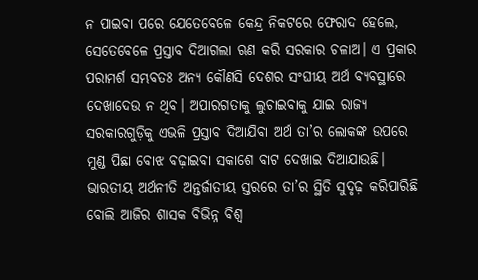ନ ପାଇବା ପରେ ଯେତେବେଳେ କେନ୍ଦ୍ର ନିକଟରେ ଫେରାଦ ହେଲେ, ସେତେବେଳେ ପ୍ରସ୍ତାବ ଦିଆଗଲା ଋଣ କରି ସରକାର ଚଳାଅ। ଏ ପ୍ରକାର ପରାମର୍ଶ ସମ୍ଭବତଃ ଅନ୍ୟ କୌଣସି ଦେଶର ସଂଘୀୟ ଅର୍ଥ ବ୍ୟବସ୍ଥାରେ ଦେଖାଦେଉ ନ ଥିବ। ଅପାରଗତାକୁ ଲୁଚାଇବାକୁ ଯାଇ ରାଜ୍ୟ ସରକାରଗୁଡ଼ିକୁ ଏଭଳି ପ୍ରସ୍ତାବ ଦିଆଯିବା ଅର୍ଥ ତା’ର ଲୋକଙ୍କ ଉପରେ ମୁଣ୍ଡ ପିଛା ବୋଝ ବଢ଼ାଇବା ସକାଶେ ବାଟ ଦେଖାଇ ଦିଆଯାଉଛି।
ଭାରତୀୟ ଅର୍ଥନୀତି ଅନ୍ତର୍ଜାତୀୟ ସ୍ତରରେ ତା’ର ସ୍ଥିତି ସୁଦୃଢ଼ କରିପାରିଛି ବୋଲି ଆଜିର ଶାସକ ବିଭିନ୍ନ ବିଶ୍ୱ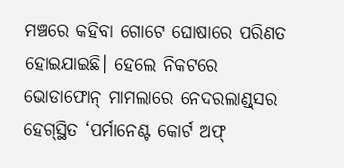ମଞ୍ଚରେ କହିବା ଗୋଟେ ଘୋଷାରେ ପରିଣତ ହୋଇଯାଇଛି। ହେଲେ ନିକଟରେ ଭୋଡାଫୋନ୍‌ ମାମଲାରେ ନେଦରଲାଣ୍ଡ୍‌ସର ହେଗ୍‌ସ୍ଥିତ ‘ପର୍ମାନେଣ୍ଟ କୋର୍ଟ ଅଫ୍‌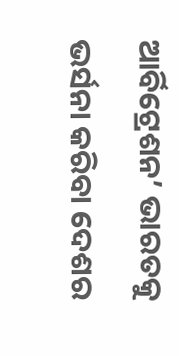ଆର୍ବିଟ୍ରେଶନ’ ଭାରତକୁ ଭର୍ସନା କରିବା ଦେଶର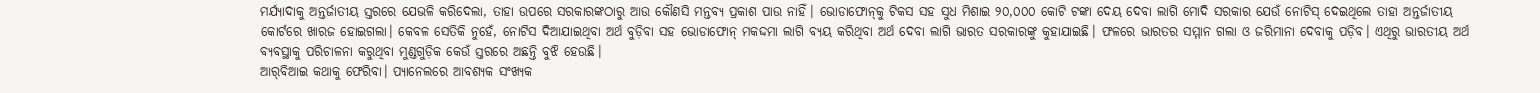ମର୍ଯ୍ୟାଦାକୁ ଅନ୍ତର୍ଜାତୀୟ ସ୍ତରରେ ଯେଭଳି କରିଦେଲା, ତାହା ଉପରେ ସରକାରଙ୍କଠାରୁ ଆଉ କୌଣସି ମନ୍ତବ୍ୟ ପ୍ରକାଶ ପାଉ ନାହିଁ। ଭୋଡାଫୋନ୍‌କୁ ଟିକସ ସହ ସୁଧ ମିଶାଇ ୨୦,୦୦୦ କୋଟି ଟଙ୍କା ଦେୟ ଦେବା ଲାଗି ମୋଦି ସରକାର ଯେଉଁ ନୋଟିସ୍‌ ଦେଇଥିଲେ ତାହା ଅନ୍ତର୍ଜାତୀୟ କୋର୍ଟରେ ଖାରଜ ହୋଇଗଲା। କେବଳ ସେତିକି ନୁହେଁ, ନୋଟିସ ଦିଆଯାଇଥିବା ଅର୍ଥ ବୁଡ଼ିବା ସହ ଭୋଡାଫୋନ୍‌ ମକଦ୍ଦମା ଲାଗି ବ୍ୟୟ କରିଥିବା ଅର୍ଥ ଦେବା ଲାଗି ଭାରତ ସରକାରଙ୍କୁ କୁହାଯାଇଛି। ଫଳରେ ଭାରତର ସମ୍ମାନ ଗଲା ଓ ଜରିମାନା ଦେବାକୁ ପଡ଼ିବ। ଏଥିରୁ ଭାରତୀୟ ଅର୍ଥ ବ୍ୟବସ୍ଥାକୁ ପରିଚାଳନା କରୁଥିବା ମୁଣ୍ଡଗୁଡ଼ିକ କେଉଁ ସ୍ତରରେ ଅଛନ୍ତି ବୁଝି ହେଉଛି।
ଆର୍‌ବିଆଇ କଥାକୁ ଫେରିବା। ପ୍ୟାନେଲରେ ଆବଶ୍ୟକ ସଂଖ୍ୟକ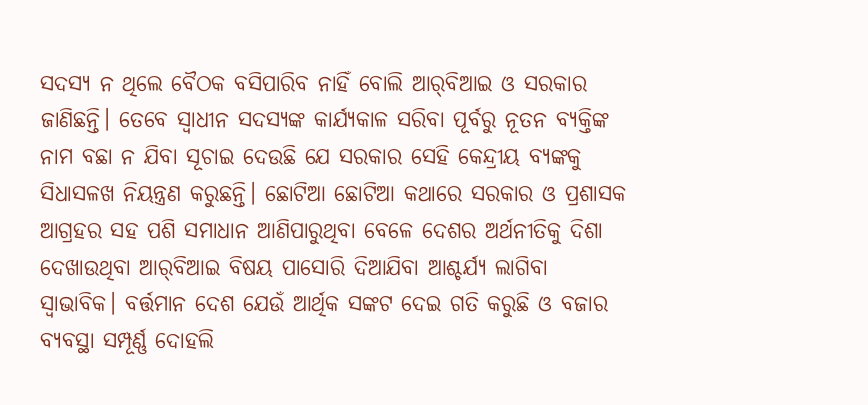ସଦସ୍ୟ ନ ଥିଲେ ବୈଠକ ବସିପାରିବ ନାହିଁ ବୋଲି ଆର୍‌ବିଆଇ ଓ ସରକାର ଜାଣିଛନ୍ତି। ତେବେ ସ୍ବାଧୀନ ସଦସ୍ୟଙ୍କ କାର୍ଯ୍ୟକାଳ ସରିବା ପୂର୍ବରୁ ନୂତନ ବ୍ୟକ୍ତିଙ୍କ ନାମ ବଛା ନ ଯିବା ସୂଚାଇ ଦେଉଛି ଯେ ସରକାର ସେହି କେନ୍ଦ୍ରୀୟ ବ୍ୟଙ୍କକୁ ସିଧାସଳଖ ନିୟନ୍ତ୍ରଣ କରୁଛନ୍ତି। ଛୋଟିଆ ଛୋଟିଆ କଥାରେ ସରକାର ଓ ପ୍ରଶାସକ ଆଗ୍ରହର ସହ ପଶି ସମାଧାନ ଆଣିପାରୁଥିବା ବେଳେ ଦେଶର ଅର୍ଥନୀତିକୁ ଦିଶା ଦେଖାଉଥିବା ଆର୍‌ବିଆଇ ବିଷୟ ପାସୋରି ଦିଆଯିବା ଆଶ୍ଚର୍ଯ୍ୟ ଲାଗିବା ସ୍ବାଭାବିକ। ବର୍ତ୍ତମାନ ଦେଶ ଯେଉଁ ଆର୍ଥିକ ସଙ୍କଟ ଦେଇ ଗତି କରୁଛି ଓ ବଜାର ବ୍ୟବସ୍ଥା ସମ୍ପୂର୍ଣ୍ଣ ଦୋହଲି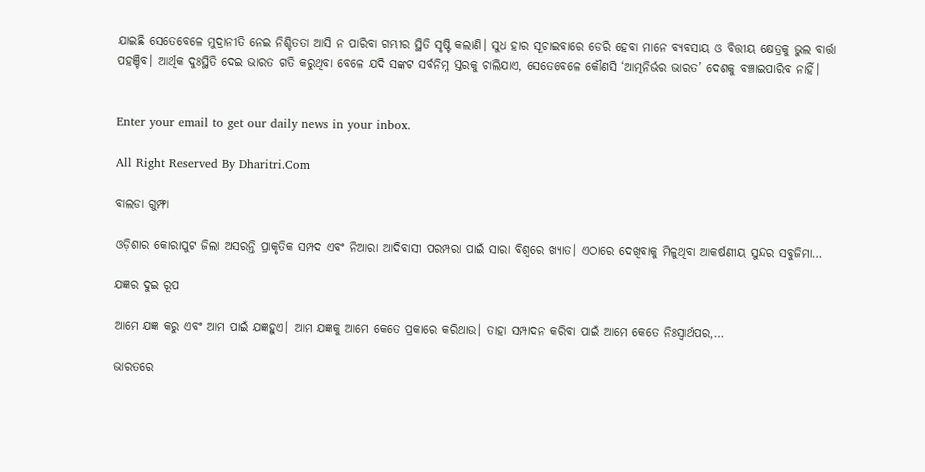ଯାଇଛି ସେତେବେଳେ ମୁଦ୍ରାନୀତି ନେଇ ନିଶ୍ଚିତତା ଆସି ନ ପାରିବା ଗମ୍ଭୀର ସ୍ଥିତି ସୃଷ୍ଟି କଲାଣି। ସୁଧ ହାର ସୂଚାଇବାରେ ଡେରି ହେବା ମାନେ ବ୍ୟବସାୟ ଓ ବିତ୍ତୀୟ କ୍ଷେତ୍ରକୁ ଭୁଲ ବାର୍ତ୍ତା ପହଞ୍ଚିବ। ଆର୍ଥିକ ଦୁଃସ୍ଥିତି ଦେଇ ଭାରତ ଗତି କରୁଥିବା ବେଳେ ଯଦି ସଙ୍କଟ ସର୍ବନିମ୍ନ ସ୍ତରକୁ ଚାଲିଯାଏ, ସେତେବେଳେ କୌଣସି ‘ଆତ୍ମନିର୍ଭର ଭାରତ’ ଦେଶକୁ ବଞ୍ଚାଇପାରିବ ନାହିଁ।


Enter your email to get our daily news in your inbox.

All Right Reserved By Dharitri.Com

ବାଲଡା ଗୁମ୍ଫା

ଓଡ଼ିଶାର କୋରାପୁଟ ଜିଲା ଅସରନ୍ତି ପ୍ରାକୃତିକ ସମ୍ପଦ ଏବଂ ନିଆରା ଆଦିବାସୀ ପରମ୍ପରା ପାଇଁ ସାରା ବିଶ୍ବରେ ଖ୍ୟାତ। ଏଠାରେ ଦେଖିବାକୁ ମିଳୁଥିବା ଆକର୍ଷଣୀୟ ସୁନ୍ଦର ସବୁଜିମା…

ଯଜ୍ଞର ଦୁଇ ରୂପ

ଆମେ ଯଜ୍ଞ କରୁ ଏବଂ ଆମ ପାଇଁ ଯଜ୍ଞହୁଏ। ଆମ ଯଜ୍ଞକୁ ଆମେ କେତେ ପ୍ରକାରେ କରିଥାଉ। ତାହା ସମ୍ପାଦନ କରିବା ପାଇଁ ଆମେ କେତେ ନିଃସ୍ବାର୍ଥପର,…

ଭାରତରେ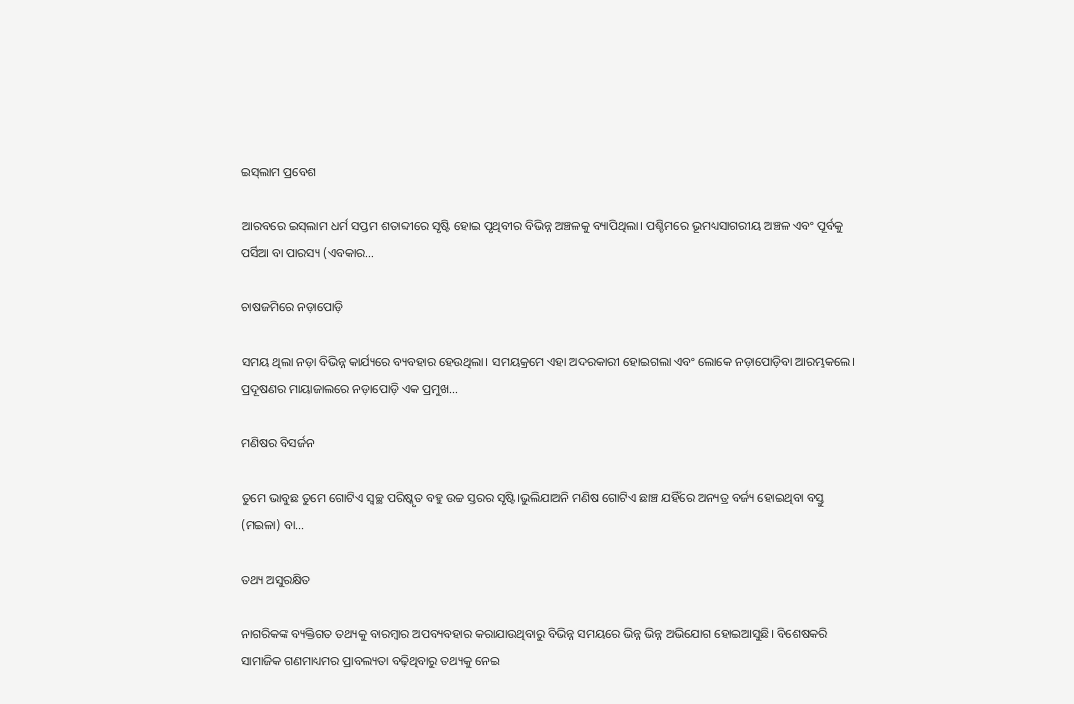ଇସ୍‌ଲାମ ପ୍ରବେଶ

ଆରବରେ ଇସ୍‌ଲାମ ଧର୍ମ ସପ୍ତମ ଶତାବ୍ଦୀରେ ସୃଷ୍ଟି ହୋଇ ପୃଥିବୀର ବିଭିନ୍ନ ଅଞ୍ଚଳକୁ ବ୍ୟାପିଥିଲା। ପଶ୍ଚିମରେ ଭୂମଧ୍ୟସାଗରୀୟ ଅଞ୍ଚଳ ଏବଂ ପୂର୍ବକୁ ପର୍ସିଆ ବା ପାରସ୍ୟ (ଏବକାର…

ଚାଷଜମିରେ ନଡ଼ାପୋଡ଼ି

ସମୟ ଥିଲା ନଡ଼ା ବିଭିନ୍ନ କାର୍ଯ୍ୟରେ ବ୍ୟବହାର ହେଉଥିଲା। ସମୟକ୍ରମେ ଏହା ଅଦରକାରୀ ହୋଇଗଲା ଏବଂ ଲୋକେ ନଡ଼ାପୋଡ଼ିବା ଆରମ୍ଭକଲେ। ପ୍ରଦୂଷଣର ମାୟାଜାଲରେ ନଡ଼ାପୋଡ଼ି ଏକ ପ୍ରମୁଖ…

ମଣିଷର ବିସର୍ଜନ

ତୁମେ ଭାବୁଛ ତୁମେ ଗୋଟିଏ ସ୍ବଚ୍ଛ ପରିଷ୍କୃତ ବହୁ ଉଚ୍ଚ ସ୍ତରର ସୃଷ୍ଟି।ଭୁଲିଯାଅନି ମଣିଷ ଗୋଟିଏ ଛାଞ୍ଚ ଯହିଁରେ ଅନ୍ୟତ୍ର ବର୍ଜ୍ୟ ହୋଇଥିବା ବସ୍ତୁ (ମଇଳା) ବା…

ତଥ୍ୟ ଅସୁରକ୍ଷିତ

ନାଗରିକଙ୍କ ବ୍ୟକ୍ତିଗତ ତଥ୍ୟକୁ ବାରମ୍ବାର ଅପବ୍ୟବହାର କରାଯାଉଥିବାରୁ ବିଭିନ୍ନ ସମୟରେ ଭିନ୍ନ ଭିନ୍ନ ଅଭିଯୋଗ ହୋଇଆସୁଛି। ବିଶେଷକରି ସାମାଜିକ ଗଣମାଧ୍ୟମର ପ୍ରାବଲ୍ୟତା ବଢ଼ିଥିବାରୁ ତଥ୍ୟକୁ ନେଇ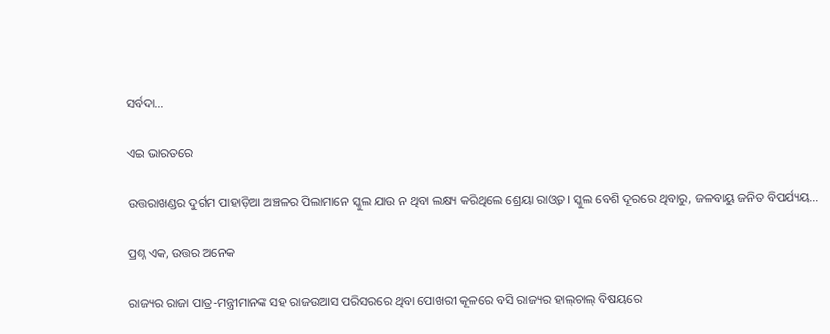ସର୍ବଦା…

ଏଇ ଭାରତରେ

ଉତ୍ତରାଖଣ୍ଡର ଦୁର୍ଗମ ପାହାଡ଼ିଆ ଅଞ୍ଚଳର ପିଲାମାନେ ସ୍କୁଲ ଯାଉ ନ ଥିବା ଲକ୍ଷ୍ୟ କରିଥିଲେ ଶ୍ରେୟା ରାଓ୍ବତ। ସ୍କୁଲ ବେଶି ଦୂରରେ ଥିବାରୁ, ଜଳବାୟୁ ଜନିତ ବିପର୍ଯ୍ୟୟ…

ପ୍ରଶ୍ନ ଏକ, ଉତ୍ତର ଅନେକ

ରାଜ୍ୟର ରାଜା ପାତ୍ର-ମନ୍ତ୍ରୀମାନଙ୍କ ସହ ରାଜଉଆସ ପରିସରରେ ଥିବା ପୋଖରୀ କୂଳରେ ବସି ରାଜ୍ୟର ହାଲ୍‌ଚାଲ୍‌ ବିଷୟରେ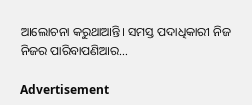ଆଲୋଚନା କରୁଥାଆନ୍ତି। ସମସ୍ତ ପଦାଧିକାରୀ ନିଜ ନିଜର ପାରିବାପଣିଆର…

Advertisement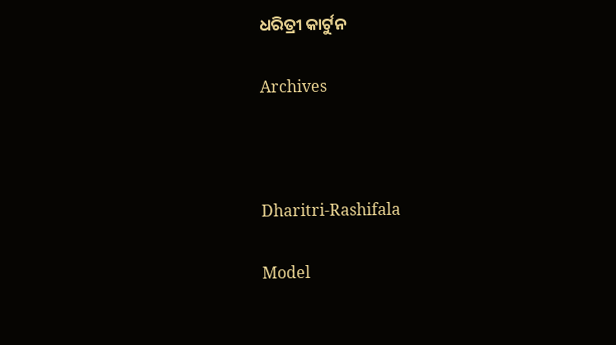ଧରିତ୍ରୀ କାର୍ଟୁନ

Archives



Dharitri-Rashifala

Model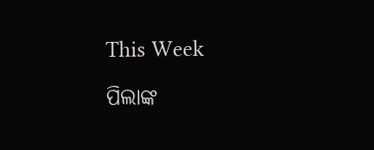This Week

ପିଲାଙ୍କ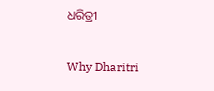ଧରିତ୍ରୀ

Why Dharitri